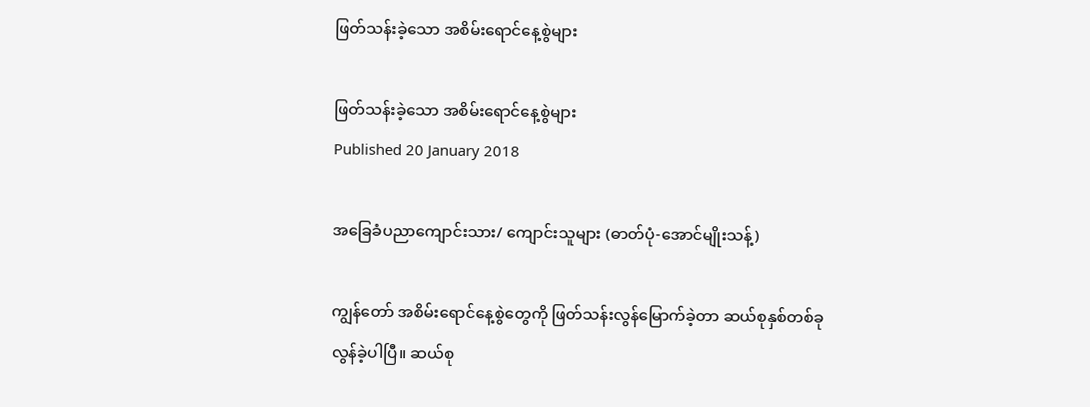ဖြတ်သန်းခဲ့သော အစိမ်းရောင်နေ့စွဲများ

ဖြတ်သန်းခဲ့သော အစိမ်းရောင်နေ့စွဲများ
Published 20 January 2018

အခြေခံပညာကျောင်းသား/ ကျောင်းသူများ (ဓာတ်ပုံ-အောင်မျိုးသန့်)

ကျွန်တော် အစိမ်းရောင်နေ့စွဲတွေကို ဖြတ်သန်းလွန်မြောက်ခဲ့တာ ဆယ်စုနှစ်တစ်ခု လွန်ခဲ့ပါပြီ။ ဆယ်စု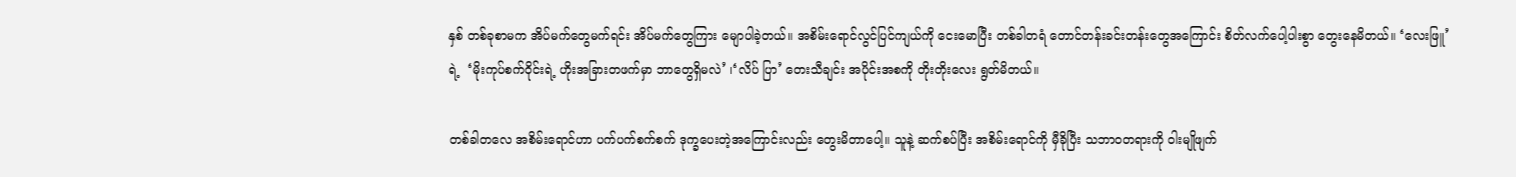နှစ် တစ်ခုစာမက အိပ်မက်တွေမက်ရင်း အိပ်မက်တွေကြား မျောပါခဲ့တယ်။ အစိမ်းရောင်လွင်ပြင်ကျယ်ကို ငေးမောပြီး တစ်ခါတရံ တောင်တန်းခင်းတန်းတွေအကြောင်း စိတ်လက်ပေါ့ပါးစွာ တွေးနေမိတယ်။ ‘လေးဖြူ’ ရဲ့  ‘မိုးကုပ်စက်ဝိုင်းရဲ့ ဟိုးအခြားတဖက်မှာ ဘာတွေရှိမလဲ’ ၊‘လိပ် ပြာ’ တေးသီချင်း အပိုင်းအစကို တိုးတိုးလေး ရွတ်မိတယ်။

တစ်ခါတလေ အစိမ်းရောင်ဟာ ပက်ပက်စက်စက် ဒုက္ခပေးတဲ့အကြောင်းလည်း တွေးမိတာပေါ့။ သူနဲ့ ဆက်စပ်ပြီး အစိမ်းရောင်ကို မှီခိုပြီး သဘာဝတရားကို ဝါးမျိုဖျက်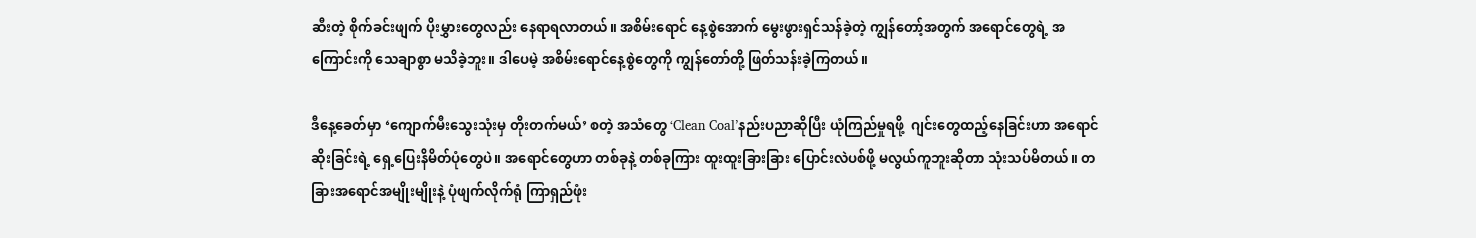ဆီးတဲ့ စိုက်ခင်းဖျက် ပိုးမွှားတွေလည်း နေရာရလာတယ်။ အစိမ်းရောင် နေ့စွဲအောက် မွေးဖွားရှင်သန်ခဲ့တဲ့ ကျွန်တော့်အတွက် အရောင်တွေရဲ့ အကြောင်းကို သေချာစွာ မသိခဲ့ဘူး။ ဒါပေမဲ့ အစိမ်းရောင်နေ့စွဲတွေကို ကျွန်တော်တို့ ဖြတ်သန်းခဲ့ကြတယ်။

ဒီနေ့ခေတ်မှာ ‘ကျောက်မီးသွေးသုံးမှ တိုးတက်မယ်’ စတဲ့ အသံတွေ ‘Clean Coal’နည်းပညာဆိုပြီး ယုံကြည်မှုရဖို့  ဂျင်းတွေထည့်နေခြင်းဟာ အရောင်ဆိုးခြင်းရဲ့ ရှေ့ပြေးနိမိတ်ပုံတွေပဲ။ အရောင်တွေဟာ တစ်ခုနဲ့ တစ်ခုကြား ထူးထူးခြားခြား ပြောင်းလဲပစ်ဖို့ မလွယ်ကူဘူးဆိုတာ သုံးသပ်မိတယ်။ တခြားအရောင်အမျိုးမျိုးနဲ့ ပုံဖျက်လိုက်ရုံ ကြာရှည်ဖုံး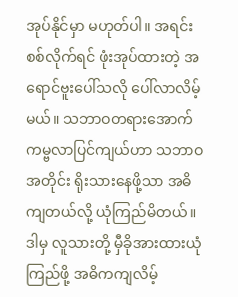အုပ်နိုင်မှာ မဟုတ်ပါ။ အရင်းစစ်လိုက်ရင် ဖုံးအုပ်ထားတဲ့ အရောင်ဗူးပေါ်သလို ပေါ်လာလိမ့်မယ်။ သဘာဝတရားအောက် ကမ္ဗလာပြင်ကျယ်ဟာ သဘာဝအတိုင်း ရိုးသားနေဖို့သာ အဓိကျတယ်လို့ ယုံကြည်မိတယ်။ ဒါမှ လူသားတို့ မှီခိုအားထားယုံကြည်ဖို့ အဓိကကျလိမ့်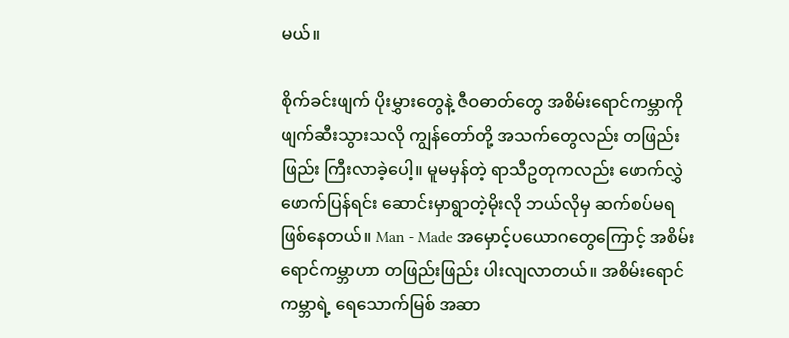မယ်။

စိုက်ခင်းဖျက် ပိုးမွှားတွေနဲ့ ဇီဝဓာတ်တွေ အစိမ်းရောင်ကမ္ဘာကို ဖျက်ဆီးသွားသလို ကျွန်တော်တို့ အသက်တွေလည်း တဖြည်းဖြည်း ကြီးလာခဲ့ပေါ့။ မူမမှန်တဲ့ ရာသီဥတုကလည်း ဖောက်လွှဲဖောက်ပြန်ရင်း ဆောင်းမှာရွာတဲ့မိုးလို ဘယ်လိုမှ ဆက်စပ်မရဖြစ်နေတယ်။ Man - Made အမှောင့်ပယောဂတွေကြောင့် အစိမ်းရောင်ကမ္ဘာဟာ တဖြည်းဖြည်း ပါးလျလာတယ်။ အစိမ်းရောင်ကမ္ဘာရဲ့ ရေသောက်မြစ် အဆာ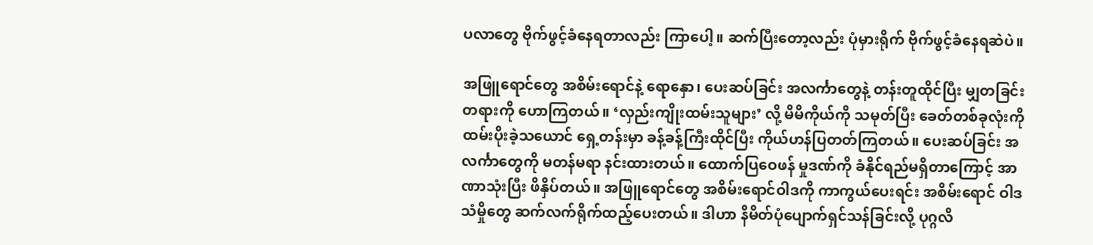ပလာတွေ ဗိုက်ဖွင့်ခံနေရတာလည်း ကြာပေါ့။ ဆက်ပြီးတော့လည်း ပုံမှားရိုက် ဗိုက်ဖွင့်ခံနေရဆဲပဲ။

အဖြူရောင်တွေ အစိမ်းရောင်နဲ့ ရောနှော၊ ပေးဆပ်ခြင်း အလင်္ကာတွေနဲ့ တန်းတူထိုင်ပြီး မျှတခြင်းတရားကို ဟောကြတယ်။ ‘လှည်းကျိုးထမ်းသူများ’ လို့ မိမိကိုယ်ကို သမုတ်ပြီး ခေတ်တစ်ခုလုံးကို ထမ်းပိုးခဲ့သယောင် ရှေ့တန်းမှာ ခန့်ခန့်ကြီးထိုင်ပြီး ကိုယ်ဟန်ပြတတ်ကြတယ်။ ပေးဆပ်ခြင်း အလင်္ကာတွေကို မတန်မရာ နင်းထားတယ်။ ထောက်ပြဝေဖန် မှုဒဏ်ကို ခံနိုင်ရည်မရှိတာကြောင့် အာဏာသုံးပြီး ဖိနှိပ်တယ်။ အဖြူရောင်တွေ အစိမ်းရောင်ဝါဒကို ကာကွယ်ပေးရင်း အစိမ်းရောင် ဝါဒသံမှိုတွေ ဆက်လက်ရိုက်ထည့်ပေးတယ်။ ဒါဟာ နိမိတ်ပုံပျောက်ရှင်သန်ခြင်းလို့ ပုဂ္ဂလိ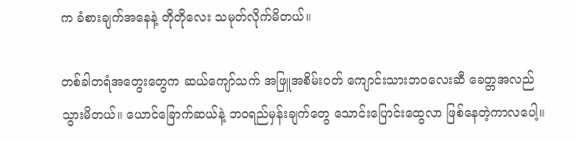က ခံစားချက်အနေနဲ့ တိုတိုလေး သမုတ်လိုက်မိတယ်။

တစ်ခါတရံအတွေးတွေက ဆယ်ကျော်သက် အဖြူအစိမ်းဝတ် ကျောင်းသားဘဝလေးဆီ ခေတ္တအလည်သွားမိတယ်။ ယောင်ခြောက်ဆယ်နဲ့ ဘဝရည်မှန်းချက်တွေ သောင်းပြောင်းထွေလာ ဖြစ်နေတဲ့ကာလပေါ့။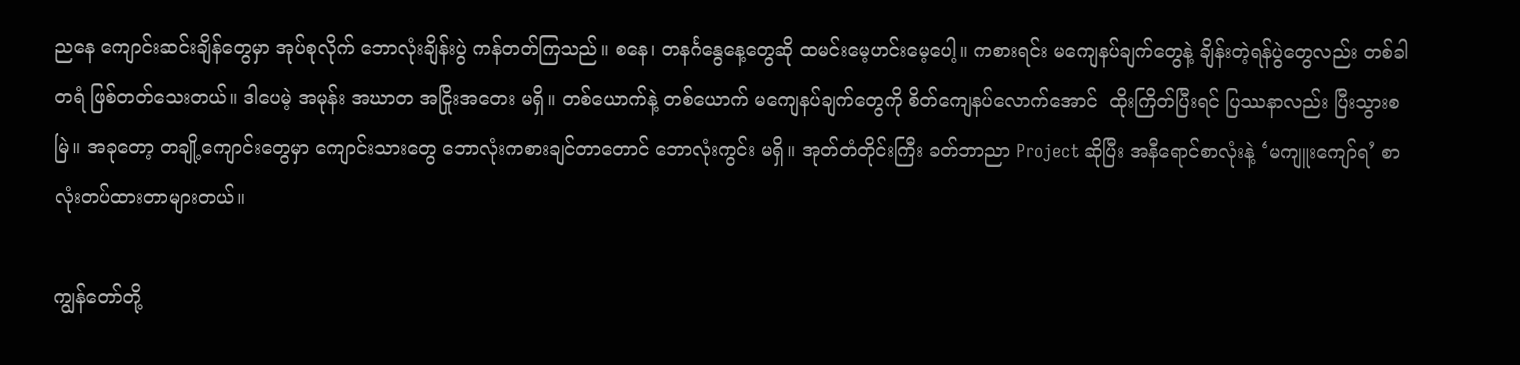ညနေ ကျောင်းဆင်းချိန်တွေမှာ အုပ်စုလိုက် ဘောလုံးချိန်းပွဲ ကန်တတ်ကြသည်။ စနေ၊ တနင်္ဂနွေနေ့တွေဆို ထမင်းမေ့ဟင်းမေ့ပေါ့။ ကစားရင်း မကျေနပ်ချက်တွေနဲ့ ချိန်းတဲ့ရန်ပွဲတွေလည်း တစ်ခါတရံ ဖြစ်တတ်သေးတယ်။ ဒါပေမဲ့ အမုန်း အဃာတ အငြိုးအတေး မရှိ။ တစ်ယောက်နဲ့ တစ်ယောက် မကျေနပ်ချက်တွေကို စိတ်ကျေနပ်လောက်အောင်  ထိုးကြိတ်ပြီးရင် ပြဿနာလည်း ပြီးသွားစမြဲ။ အခုတော့ တချို့ကျောင်းတွေမှာ ကျောင်းသားတွေ ဘောလုံးကစားချင်တာတောင် ဘောလုံးကွင်း မရှိ။ အုတ်တံတိုင်းကြီး ခတ်ဘာညာ Project ဆိုပြီး အနီရောင်စာလုံးနဲ့ ‘မကျူးကျော်ရ’ စာလုံးတပ်ထားတာများတယ်။

ကျွန်တော်တို့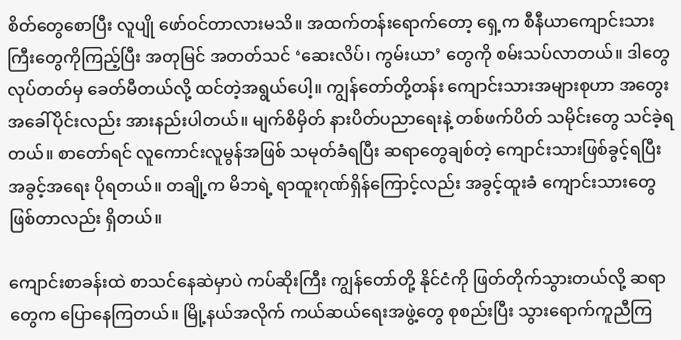စိတ်တွေစောပြီး လူပျို ဖော်ဝင်တာလားမသိ။ အထက်တန်းရောက်တော့ ရှေ့က စီနီယာကျောင်းသားကြီးတွေကိုကြည့်ပြီး အတုမြင် အတတ်သင် ‘ဆေးလိပ်၊ ကွမ်းယာ’ တွေကို စမ်းသပ်လာတယ်။ ဒါတွေလုပ်တတ်မှ ခေတ်မီတယ်လို့ ထင်တဲ့အရွယ်ပေါ့။ ကျွန်တော်တို့တန်း ကျောင်းသားအများစုဟာ အတွေးအခေါ်ပိုင်းလည်း အားနည်းပါတယ်။ မျက်စိမှိတ် နားပိတ်ပညာရေးနဲ့ တစ်ဖက်ပိတ် သမိုင်းတွေ သင်ခဲ့ရတယ်။ စာတော်ရင် လူကောင်းလူမွန်အဖြစ် သမုတ်ခံရပြီး ဆရာတွေချစ်တဲ့ ကျောင်းသားဖြစ်ခွင့်ရပြီး  အခွင့်အရေး ပိုရတယ်။ တချို့က မိဘရဲ့ ရာထူးဂုဏ်ရှိန်ကြောင့်လည်း အခွင့်ထူးခံ ကျောင်းသားတွေဖြစ်တာလည်း ရှိတယ်။

ကျောင်းစာခန်းထဲ စာသင်နေဆဲမှာပဲ ကပ်ဆိုးကြီး ကျွန်တော်တို့ နိုင်ငံကို ဖြတ်တိုက်သွားတယ်လို့ ဆရာတွေက ပြောနေကြတယ်။ မြို့နယ်အလိုက် ကယ်ဆယ်ရေးအဖွဲ့တွေ စုစည်းပြီး သွားရောက်ကူညီကြ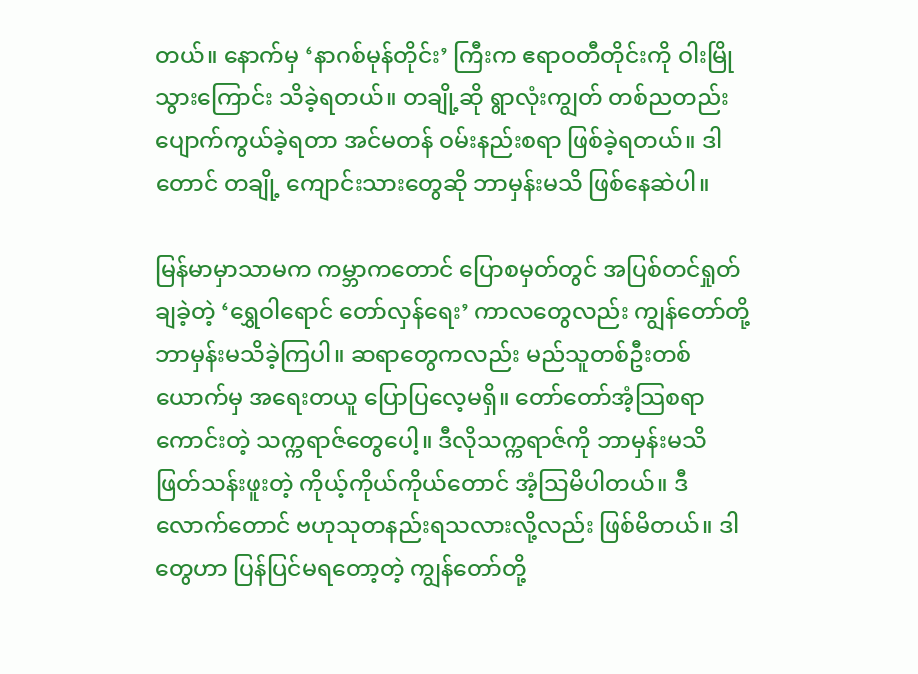တယ်။ နောက်မှ ‘နာဂစ်မုန်တိုင်း’ ကြီးက ဧရာဝတီတိုင်းကို ဝါးမြိုသွားကြောင်း သိခဲ့ရတယ်။ တချို့ဆို ရွာလုံးကျွတ် တစ်ညတည်း ပျောက်ကွယ်ခဲ့ရတာ အင်မတန် ဝမ်းနည်းစရာ ဖြစ်ခဲ့ရတယ်။ ဒါတောင် တချို့ ကျောင်းသားတွေဆို ဘာမှန်းမသိ ဖြစ်နေဆဲပါ။

မြန်မာမှာသာမက ကမ္ဘာကတောင် ပြောစမှတ်တွင် အပြစ်တင်ရှုတ်ချခဲ့တဲ့ ‘ရွှေဝါရောင် တော်လှန်ရေး’ ကာလတွေလည်း ကျွန်တော်တို့ ဘာမှန်းမသိခဲ့ကြပါ။ ဆရာတွေကလည်း မည်သူတစ်ဦးတစ်ယောက်မှ အရေးတယူ ပြောပြလေ့မရှိ။ တော်တော်အံ့သြစရာကောင်းတဲ့ သက္ကရာဇ်တွေပေါ့။ ဒီလိုသက္ကရာဇ်ကို ဘာမှန်းမသိ ဖြတ်သန်းဖူးတဲ့ ကိုယ့်ကိုယ်ကိုယ်တောင် အံ့သြမိပါတယ်။ ဒီလောက်တောင် ဗဟုသုတနည်းရသလားလို့လည်း ဖြစ်မိတယ်။ ဒါတွေဟာ ပြန်ပြင်မရတော့တဲ့ ကျွန်တော်တို့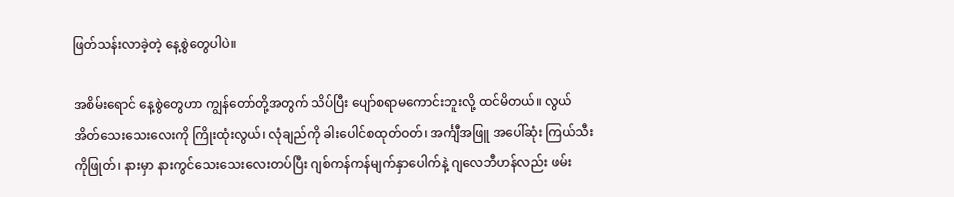ဖြတ်သန်းလာခဲ့တဲ့ နေ့စွဲတွေပါပဲ။

အစိမ်းရောင် နေ့စွဲတွေဟာ ကျွန်တော်တို့အတွက် သိပ်ပြီး ပျော်စရာမကောင်းဘူးလို့ ထင်မိတယ်။ လွယ်အိတ်သေးသေးလေးကို ကြိုးထုံးလွယ်၊ လုံချည်ကို ခါးပေါင်စထုတ်ဝတ်၊ အင်္ကျီအဖြူ အပေါ်ဆုံး ကြယ်သီးကိုဖြုတ်၊ နားမှာ နားကွင်သေးသေးလေးတပ်ပြီး ဂျစ်ကန်ကန်မျက်နှာပေါက်နဲ့ ဂျလေဘီဟန်လည်း ဖမ်း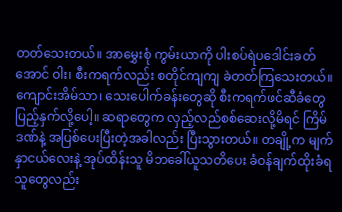တတ်သေးတယ်။ အာမွှေးစုံ ကွမ်းယာကို ပါးစပ်ရဲပဒေါင်းခတ်အောင် ဝါး၊ စီးကရက်လည်း စတိုင်ကျကျ ခဲတတ်ကြသေးတယ်။ ကျောင်းအိမ်သာ၊ သေးပေါက်ခန်းတွေဆို စီးကရက်ဖင်ဆီခံတွေ ပြည့်နှက်လို့ပေါ့။ ဆရာတွေက လှည့်လည်စစ်ဆေးလို့မိရင် ကြိမ်ဒဏ်နဲ့ အပြစ်ပေးပြီးတဲ့အခါလည်း ပြီးသွားတယ်။ တချို့က မျက်နှာငယ်လေးနဲ့ အုပ်ထိန်းသူ မိဘခေါ်ယူသတိပေး ခံဝန်ချက်ထိုးခံရသူတွေလည်း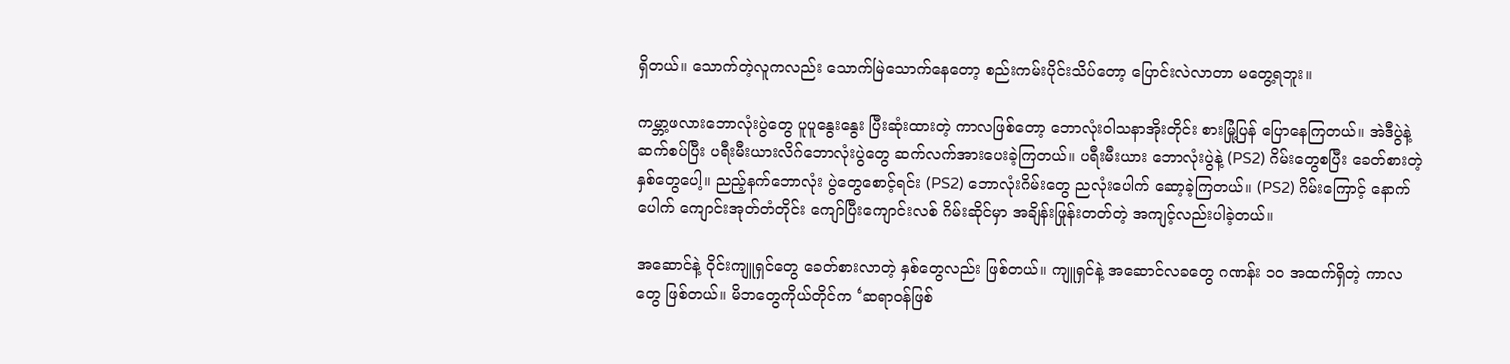ရှိတယ်။ သောက်တဲ့လူကလည်း သောက်မြဲသောက်နေတော့ စည်းကမ်းပိုင်းသိပ်တော့ ပြောင်းလဲလာတာ မတွေ့ရဘူး။

ကမ္ဘာ့ဖလားဘောလုံးပွဲတွေ ပူပူနွေးနွေး ပြီးဆုံးထားတဲ့ ကာလဖြစ်တော့ ဘောလုံးဝါသနာအိုးတိုင်း စားမြုံ့ပြန် ပြောနေကြတယ်။ အဲဒီပွဲနဲ့ ဆက်စပ်ပြီး ပရီးမီးယားလိဂ်ဘောလုံးပွဲတွေ ဆက်လက်အားပေးခဲ့ကြတယ်။ ပရီးမီးယား ဘောလုံးပွဲနဲ့ (PS2) ဂိမ်းတွေစပြီး ခေတ်စားတဲ့ နှစ်တွေပေါ့။ ညည့်နက်ဘောလုံး ပွဲတွေစောင့်ရင်း (PS2) ဘောလုံးဂိမ်းတွေ ညလုံးပေါက် ဆော့ခဲ့ကြတယ်။ (PS2) ဂိမ်းကြောင့် နောက်ပေါက် ကျောင်းအုတ်တံတိုင်း ကျော်ပြီးကျောင်းလစ် ဂိမ်းဆိုင်မှာ အချိန်းဖြုန်းတတ်တဲ့ အကျင့်လည်းပါခဲ့တယ်။

အဆောင်နဲ့ ဝိုင်းကျူရှင်တွေ ခေတ်စားလာတဲ့ နှစ်တွေလည်း ဖြစ်တယ်။ ကျူရှင်နဲ့ အဆောင်လခတွေ ဂဏန်း ၁၀ အထက်ရှိတဲ့ ကာလတွေ ဖြစ်တယ်။ မိဘတွေကိုယ်တိုင်က ‘ဆရာဝန်ဖြစ်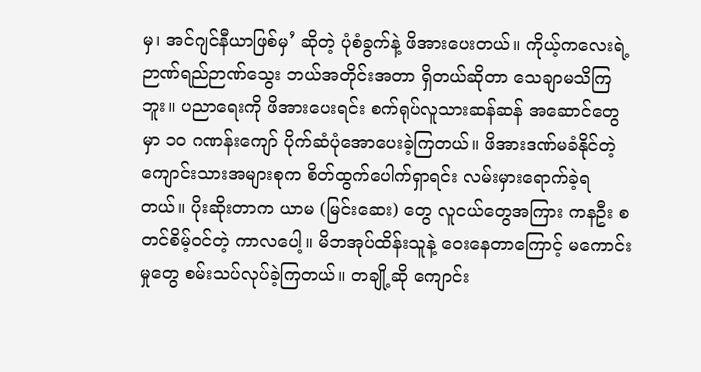မှ၊ အင်ဂျင်နီယာဖြစ်မှ’ ဆိုတဲ့ ပုံစံခွက်နဲ့ ဖိအားပေးတယ်။ ကိုယ့်ကလေးရဲ့ ဉာဏ်ရည်ဉာဏ်သွေး ဘယ်အတိုင်းအတာ ရှိတယ်ဆိုတာ သေချာမသိကြဘူး။ ပညာရေးကို ဖိအားပေးရင်း စက်ရုပ်လူသားဆန်ဆန် အဆောင်တွေမှာ ၁၀ ဂဏန်းကျော် ပိုက်ဆံပုံအောပေးခဲ့ကြတယ်။ ဖိအားဒဏ်မခံနိုင်တဲ့ ကျောင်းသားအများစုက စိတ်ထွက်ပေါက်ရှာရင်း လမ်းမှားရောက်ခဲ့ရတယ်။ ပိုးဆိုးတာက ယာမ (မြင်းဆေး) တွေ လူငယ်တွေအကြား ကနဦး စတင်စိမ့်ဝင်တဲ့ ကာလပေါ့။ မိဘအုပ်ထိန်းသူနဲ့ ဝေးနေတာကြောင့် မကောင်းမှုတွေ စမ်းသပ်လုပ်ခဲ့ကြတယ်။ တချို့ဆို ကျောင်း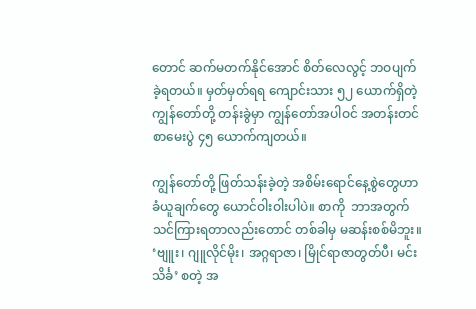တောင် ဆက်မတက်နိုင်အောင် စိတ်လေလွင့် ဘဝပျက်ခဲ့ရတယ်။ မှတ်မှတ်ရရ ကျောင်းသား ၅၂ ယောက်ရှိတဲ့ ကျွန်တော်တို့ တန်းခွဲမှာ ကျွန်တော်အပါဝင် အတန်းတင်စာမေးပွဲ ၄၅ ယောက်ကျတယ်။

ကျွန်တော်တို့ ဖြတ်သန်းခဲ့တဲ့ အစိမ်းရောင်နေ့စွဲတွေဟာ ခံယူချက်တွေ ယောင်ဝါးဝါးပါပဲ။ စာကို  ဘာအတွက် သင်ကြားရတာလည်းတောင် တစ်ခါမှ မဆန်းစစ်မိဘူး။ ‘ဗျူး၊ ဂျူလိုင်မိုး၊ အဂ္ဂရာဇာ၊ မြိုင်ရာဇာတွတ်ပီ၊ မင်းသိင်္ခ’ စတဲ့ အ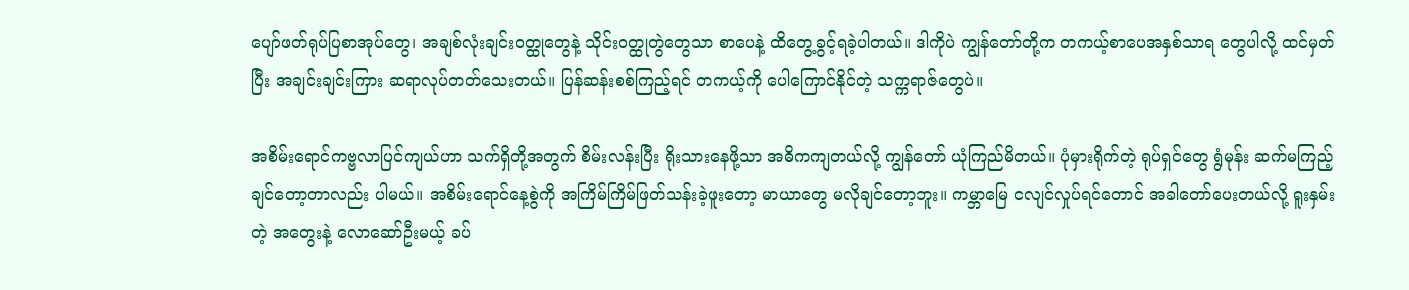ပျော်ဖတ်ရုပ်ပြစာအုပ်တွေ၊ အချစ်လုံးချင်းဝတ္ထုတွေနဲ့ သိုင်းဝတ္ထုတွဲတွေသာ စာပေနဲ့ ထိတွေ့ခွင့်ရခဲ့ပါတယ်။ ဒါကိုပဲ ကျွန်တော်တို့က တကယ့်စာပေအနှစ်သာရ တွေပါလို့ ထင်မှတ်ပြီး အချင်းချင်းကြား ဆရာလုပ်တတ်သေးတယ်။ ပြန်ဆန်းစစ်ကြည့်ရင် တကယ့်ကို ပေါကြောင်နိုင်တဲ့ သက္ကရာဇ်တွေပဲ။

အစိမ်းရောင်ကဗ္ဗလာပြင်ကျယ်ဟာ သက်ရှိတို့အတွက် စိမ်းလန်းပြီး ရိုးသားနေဖို့သာ အဓိကကျတယ်လို့ ကျွန်တော် ယုံကြည်မိတယ်။ ပုံမှားရိုက်တဲ့ ရုပ်ရှင်တွေ ရွံမုန်း ဆက်မကြည့်ချင်တော့တာလည်း ပါမယ်။ အစိမ်းရောင်နေ့စွဲကို အကြိမ်ကြိမ်ဖြတ်သန်းခဲ့ဖူးတော့ မာယာတွေ မလိုချင်တော့ဘူး။ ကမ္ဘာမြေ ငလျင်လှုပ်ရင်တောင် အခါတော်ပေးတယ်လို့ ရူးနှမ်းတဲ့ အတွေးနဲ့ လောဆော်ဦးမယ့် ခပ်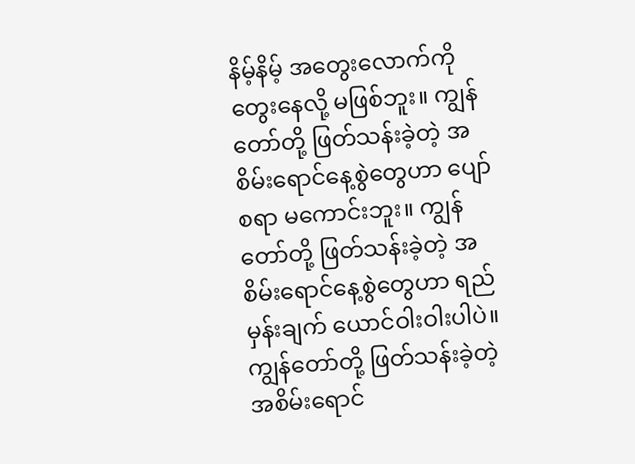နိမ့်နိမ့် အတွေးလောက်ကို တွေးနေလို့ မဖြစ်ဘူး။ ကျွန်တော်တို့ ဖြတ်သန်းခဲ့တဲ့ အစိမ်းရောင်နေ့စွဲတွေဟာ ပျော်စရာ မကောင်းဘူး။ ကျွန်တော်တို့ ဖြတ်သန်းခဲ့တဲ့ အစိမ်းရောင်နေ့စွဲတွေဟာ ရည်မှန်းချက် ယောင်ဝါးဝါးပါပဲ။ ကျွန်တော်တို့ ဖြတ်သန်းခဲ့တဲ့ အစိမ်းရောင်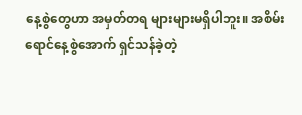နေ့စွဲတွေဟာ အမှတ်တရ များများမရှိပါဘူး။ အစိမ်းရောင်နေ့စွဲအောက် ရှင်သန်ခဲ့တဲ့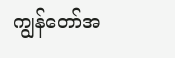ကျွန်တော်အ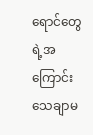ရောင်တွေရဲ့အကြောင်း သေချာမ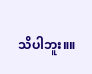သိပါဘူး။။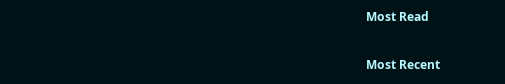Most Read

Most Recent